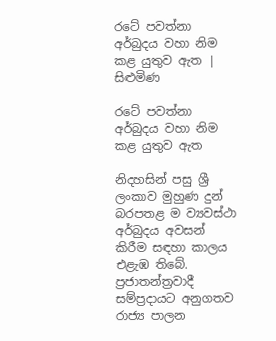රටේ පවත්නා අර්බුදය වහා නිම කළ යුතුව ඇත | සිළුමිණ

රටේ පවත්නා අර්බුදය වහා නිම කළ යුතුව ඇත

නිදහසින් පසු ශ්‍රී ලංකාව මුහුණ දුන් බරපතළ ම ව්‍යවස්ථා අර්බුදය අවසන් කිරීම සඳහා කාලය එළැඹ තිබේ. ප්‍රජාතන්ත්‍රවාදී සම්ප්‍රදායට අනුගතව රාජ්‍ය පාලන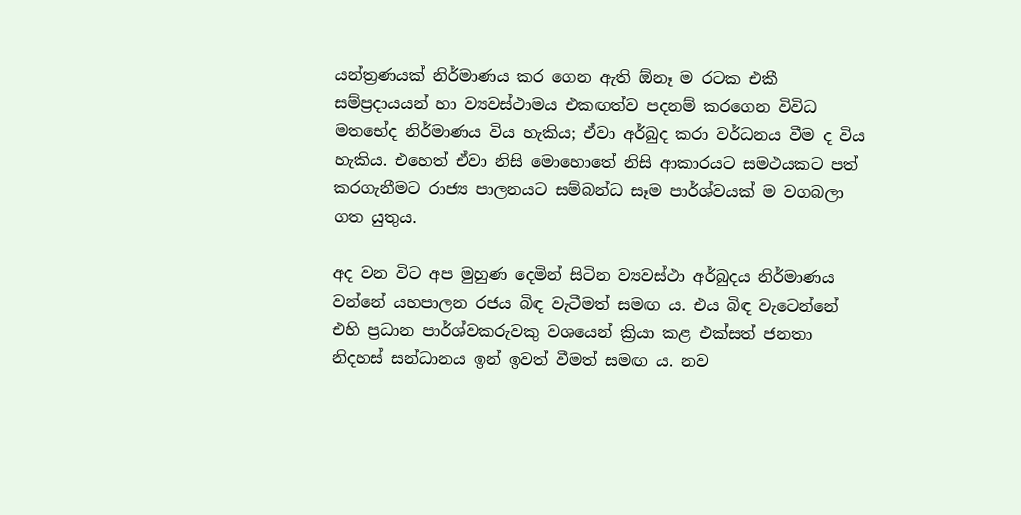යන්ත්‍රණයක් නිර්මාණය කර ගෙන ඇති ඕනෑ ම රටක එකී සම්ප්‍රදායයන් හා ව්‍යවස්ථාමය එකඟත්ව පදනම් කරගෙන විවිධ මතභේද නිර්මාණය විය හැකිය; ඒවා අර්බුද කරා වර්ධනය වීම ද විය හැකිය. එහෙත් ඒවා නිසි මොහොතේ නිසි ආකාරයට සමථයකට පත් කරගැනීමට රාජ්‍ය පාලනයට සම්බන්ධ සෑම පාර්ශ්වයක් ම වගබලා ගත යුතුය.

අද වන විට අප මුහුණ දෙමින් සිටින ව්‍යවස්ථා අර්බුදය නිර්මාණය වන්නේ යහපාලන රජය බිඳ වැටීමත් සමඟ ය. එය බිඳ වැටෙන්නේ එහි ප්‍රධාන පාර්ශ්වකරුවකු වශයෙන් ක්‍රියා කළ එක්සත් ජනතා නිදහස් සන්ධානය ඉන් ඉවත් වීමත් සමඟ ය. නව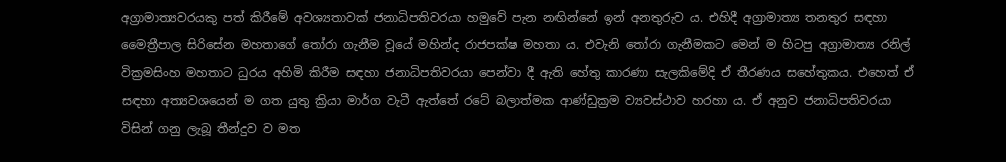අග්‍රාමාත්‍යවරයකු පත් කිරීමේ අවශ්‍යතාවක් ජනාධිපතිවරයා හමුවේ පැන නඟින්නේ ඉන් අනතුරුව ය. එහිදී අග්‍රාමාත්‍ය තනතුර සඳහා මෛත්‍රීපාල සිරිසේන මහතාගේ තෝරා ගැනීම වූයේ මහින්ද රාජපක්ෂ මහතා ය. එවැනි තෝරා ගැනීමකට මෙන් ම හිටපු අග්‍රාමාත්‍ය රනිල් වික්‍රමසිංහ මහතාට ධුරය අහිමි කිරීම සඳහා ජනාධිපතිවරයා පෙන්වා දී ඇති හේතු කාරණා සැලකිමේදි ඒ තීරණය සහේතුකය. එහෙත් ඒ සඳහා අත්‍යවශයෙන් ම ගත යුතු ක්‍රියා මාර්ග වැටී ඇත්තේ රටේ බලාත්මක ආණ්ඩුක්‍රම ව්‍යවස්ථාව හරහා ය. ඒ අනුව ජනාධිපතිවරයා විසින් ගනු ලැබූ තීන්දුව ව මත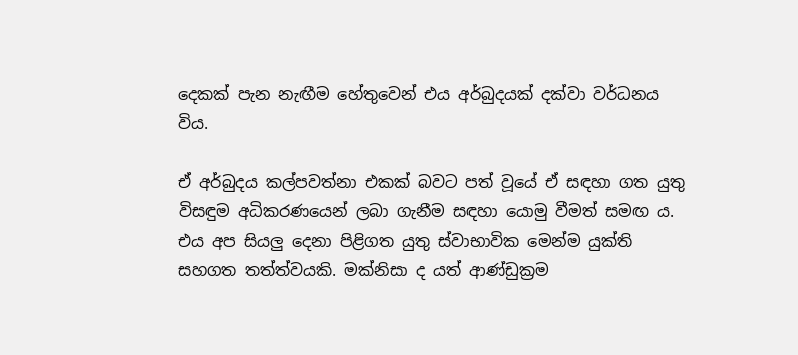දෙකක් පැන නැඟීම හේතුවෙන් එය අර්බුදයක් දක්වා වර්ධනය විය.

ඒ අර්බුදය කල්පවත්නා එකක් බවට පත් වූයේ ඒ සඳහා ගත යුතු විසඳුම අධිකරණයෙන් ලබා ගැනීම සඳහා යොමු වීමත් සමඟ ය. එය අප සියලු දෙනා පිළිගත යුතු ස්වාභාවික මෙන්ම යුක්ති සහගත තත්ත්වයකි. මක්නිසා ද යත් ආණ්ඩුක්‍රම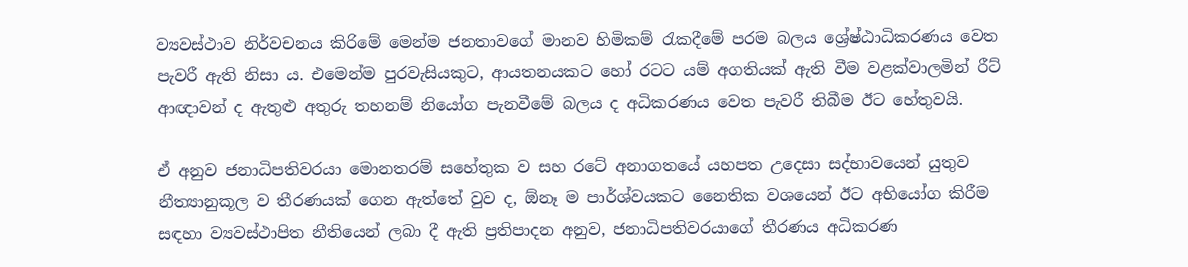ව්‍යවස්ථාව නිර්වචනය කිරිමේ මෙන්ම ජනතාවගේ මානව හිමිකම් රැකදීමේ පරම බලය ශ්‍රේෂ්ඨාධිකරණය වෙත පැවරී ඇති නිසා ය. එමෙන්ම පුරවැසියකුට, ආයතනයකට හෝ රටට යම් අගතියක් ඇති වීම වළක්වාලමින් රීට් ආඥාවන් ද ඇතුළු අතුරු තහනම් නියෝග පැනවීමේ බලය ද අධිකරණය වෙත පැවරී තිබීම ඊට හේතුවයි.

ඒ අනුව ජනාධිපතිවරයා මොනතරම් සහේතුක ව සහ රටේ අනාගතයේ යහපත උදෙසා සද්භාවයෙන් යුතුව නීත්‍යානුකූල ව තීරණයක් ගෙන ඇත්තේ වුව ද, ඕනෑ ම පාර්ශ්වයකට නෛතික වශයෙන් ඊට අභියෝග කිරීම සඳහා ව්‍යවස්ථාපිත නීතියෙන් ලබා දී ඇති ප්‍රතිපාදන අනුව, ජනාධිපතිවරයාගේ තීරණය අධිකරණ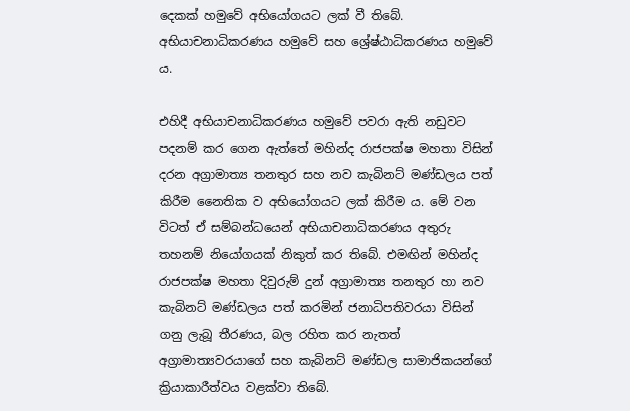දෙකක් හමුවේ අභියෝගයට ලක් වී තිබේ. අභියාචනාධිකරණය හමුවේ සහ ශ්‍රේෂ්ඨාධිකරණය හමුවේ ය.

එහිදී අභියාචනාධිකරණය හමුවේ පවරා ඇති නඩුවට පදනම් කර ගෙන ඇත්තේ මහින්ද රාජපක්ෂ මහතා විසින් දරන අග්‍රාමාත්‍ය තනතුර සහ නව කැබිනට් මණ්ඩලය පත් කිරීම නෛතික ව අභියෝගයට ලක් කිරීම ය. මේ වන විටත් ඒ සම්බන්ධයෙන් අභියාචනාධිකරණය අතුරු තහනම් නියෝගයක් නිකුත් කර තිබේ. එමඟින් මහින්ද රාජපක්ෂ මහතා දිවුරුම් දුන් අග්‍රාමාත්‍ය තනතුර හා නව කැබිනට් මණ්ඩලය පත් කරමින් ජනාධිපතිවරයා විසින් ගනු ලැබූ තීරණය, බල රහිත කර නැතත් අග්‍රාමාත්‍යවරයාගේ සහ කැබිනට් මණ්ඩල සාමාජිකයන්ගේ ක්‍රියාකාරීත්වය වළක්වා තිබේ.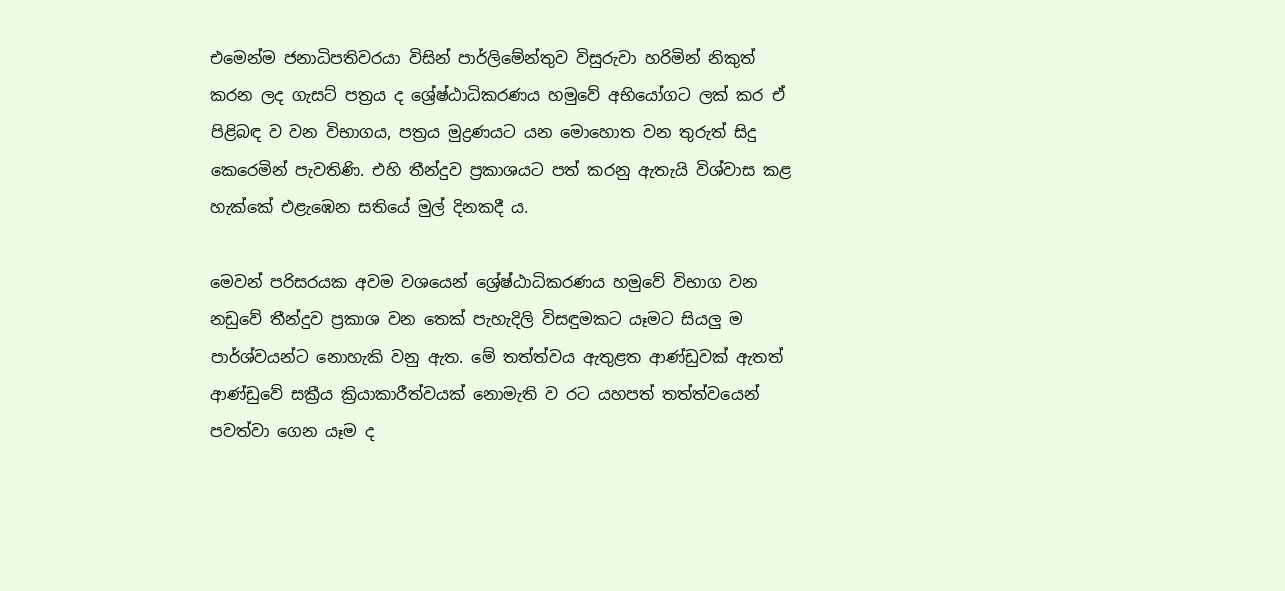එමෙන්ම ජනාධිපතිවරයා විසින් පාර්ලිමේන්තුව විසුරුවා හරිමින් නිකුත් කරන ලද ගැසට් පත්‍රය ද ශ්‍රේෂ්ඨාධිකරණය හමුවේ අභියෝගට ලක් කර ඒ පිළිබඳ ව වන විභාගය, පත්‍රය මුද්‍රණයට යන මොහොත වන තුරුත් සිදු කෙරෙමින් පැවතිණි. එහි තීන්දුව ප්‍රකාශයට පත් කරනු ඇතැයි විශ්වාස කළ හැක්කේ එළැඹෙන සතියේ මුල් දිනකදී ය.

මෙවන් පරිසරයක අවම වශයෙන් ශ්‍රේෂ්ඨාධිකරණය හමුවේ විභාග වන නඩුවේ තීන්දුව ප්‍රකාශ වන තෙක් පැහැදිලි විසඳුමකට යෑමට සියලු ම පාර්ශ්වයන්ට නොහැකි වනු ඇත. මේ තත්ත්වය ඇතුළත ආණ්ඩුවක් ඇතත් ආණ්ඩුවේ සක්‍රීය ක්‍රියාකාරීත්වයක් නොමැති ව රට යහපත් තත්ත්වයෙන් පවත්වා ගෙන යෑම ද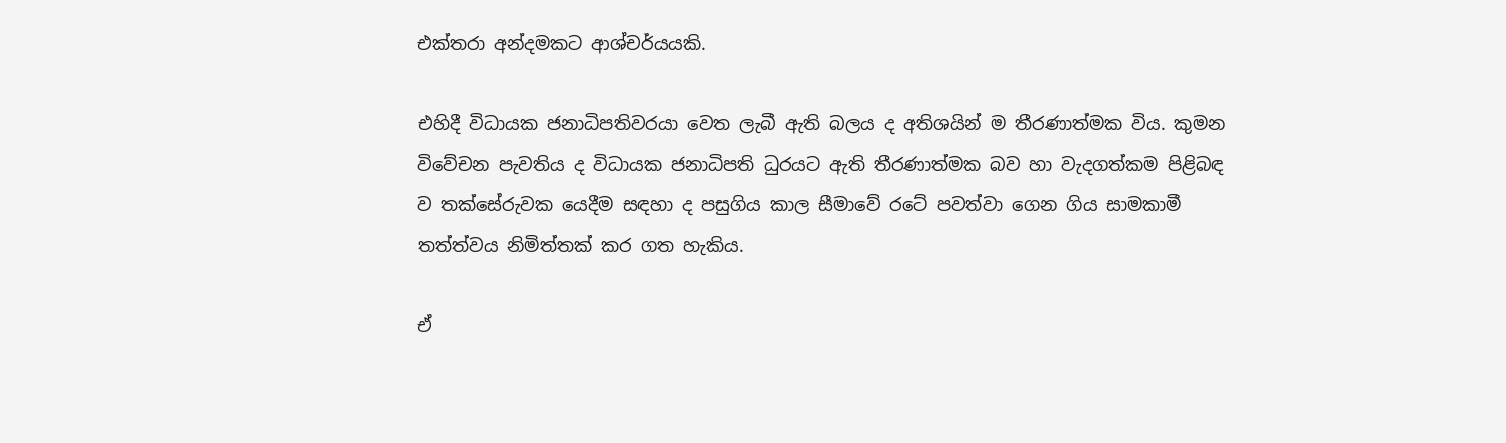එක්තරා අන්දමකට ආශ්චර්යයකි.

එහිදී විධායක ජනාධිපතිවරයා වෙත ලැබී ඇති බලය ද අතිශයින් ම තීරණාත්මක විය. කුමන විවේචන පැවතිය ද විධායක ජනාධිපති ධුරයට ඇති තීරණාත්මක බව හා වැදගත්කම පිළිබඳ ව තක්සේරුවක යෙදීම සඳහා ද පසුගිය කාල සීමාවේ රටේ පවත්වා ගෙන ගිය සාමකාමී තත්ත්වය නිමිත්තක් කර ගත හැකිය.

ඒ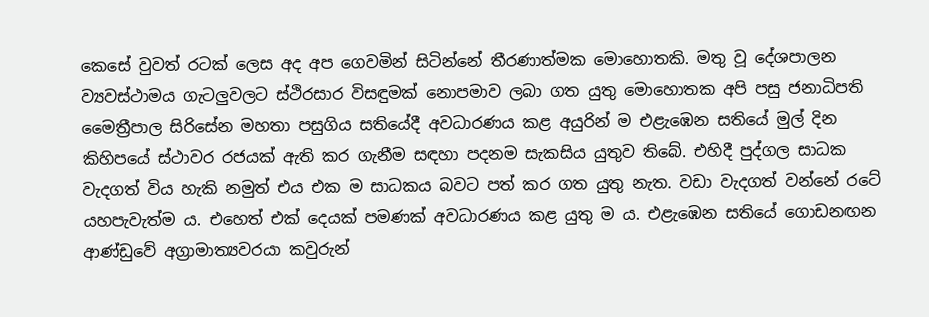කෙසේ වුවත් රටක් ලෙස අද අප ගෙවමින් සිටින්නේ තීරණාත්මක මොහොතකි. මතු වූ දේශපාලන ව්‍යවස්ථාමය ගැටලුවලට ස්ථිරසාර විසඳුමක් නොපමාව ලබා ගත යුතු මොහොතක අපි පසු ජනාධිපති මෛත්‍රීපාල සිරිසේන මහතා පසුගිය සතියේදී අවධාරණය කළ අයුරින් ම එළැඹෙන සතියේ මුල් දින කිහිපයේ ස්ථාවර රජයක් ඇති කර ගැනීම සඳහා පදනම සැකසිය යුතුව තිබේ. එහිදී පුද්ගල සාධක වැදගත් විය හැකි නමුත් එය එක ම සාධකය බවට පත් කර ගත යුතු නැත. වඩා වැදගත් වන්නේ රටේ යහපැවැත්ම ය. එහෙත් එක් දෙයක් පමණක් අවධාරණය කළ යුතු ම ය. එළැඹෙන සතියේ ගොඩනඟන ආණ්ඩුවේ අග්‍රාමාත්‍යවරයා කවුරුන්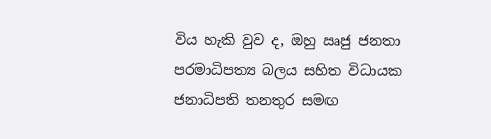විය හැකි වුව ද, ඔහු ඍජු ජනතා පරමාධිපත්‍ය බලය සහිත විධායක ජනාධිපති තනතුර සමඟ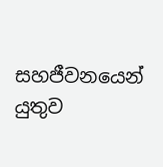සහජීවනයෙන් යුතුව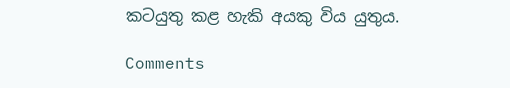කටයුතු කළ හැකි අයකු විය යුතුය.

Comments